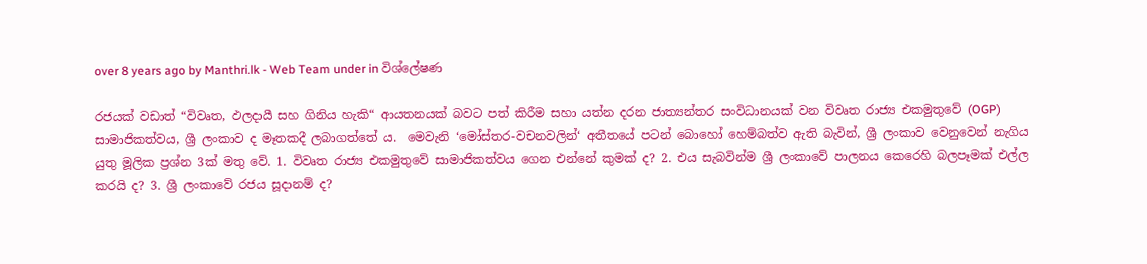over 8 years ago by Manthri.lk - Web Team under in විශ්ලේෂණ

රජයක් වඩාත් “විවෘත, ඵලදායී සහ ගිනිය හැකි“ ආයතනයක් බවට පත් කිරීම සහා යත්න දරන ජාත්‍යන්තර සංවිධානයක් වන විවෘත රාජ්‍ය එකමුතුවේ (OGP) සාමාජිකත්වය, ශ්‍රී ලංකාව ද මෑතකදී ලබාගත්තේ ය.  මෙවැනි ‘මෝස්තර-වචනවලින්‘ අතීතයේ පටන් බොහෝ හෙම්බත්ව ඇති බැවින්, ශ්‍රී ලංකාව වෙනුවෙන් නැගිය යුතු මූලික ප්‍ර‍ශ්න 3ක් මතු වේ. 1. විවෘත රාජ්‍ය එකමුතුවේ සාමාජිකත්වය ගෙන එන්නේ කුමක් ද? 2. එය සැබවින්ම ශ්‍රී ලංකාවේ පාලනය කෙරෙහි බලපෑමක් එල්ල කරයි ද? 3. ශ්‍රී ලංකාවේ රජය සූදානම් ද?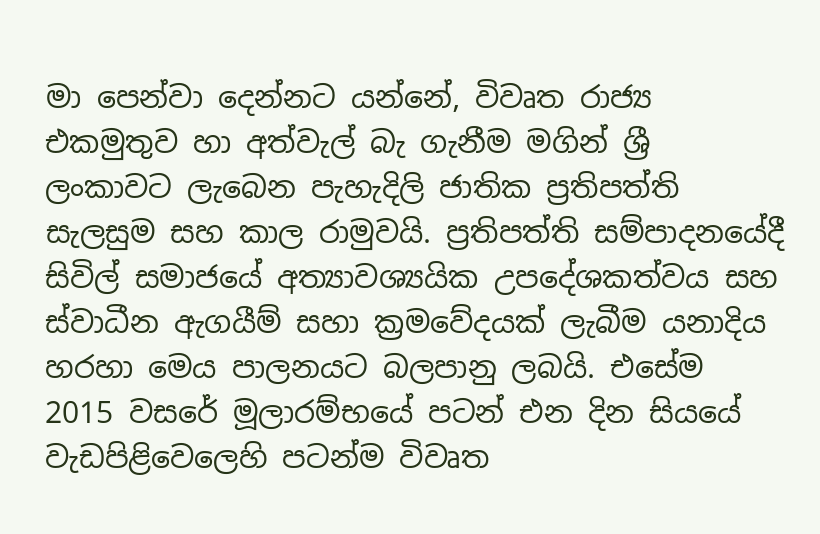මා පෙන්වා දෙන්නට යන්නේ, විවෘත රාජ්‍ය එකමුතුව හා අත්වැල් බැ ගැනීම මගින් ශ්‍රී ලංකාවට ලැබෙන පැහැදිලි ජාතික ප්‍ර‍තිපත්ති සැලසුම සහ කාල රාමුවයි. ප්‍ර‍තිපත්ති සම්පාදනයේදී සිවිල් සමාජයේ අත්‍යාවශ්‍යයික උපදේශකත්වය සහ ස්වාධීන ඇගයීම් සහා ක්‍ර‍මවේදයක් ලැබීම යනාදිය හරහා මෙය පාලනයට බලපානු ලබයි. එසේම 2015 වසරේ මූලාරම්භයේ පටන් එන දින සියයේ වැඩපිළිවෙලෙහි පටන්ම විවෘත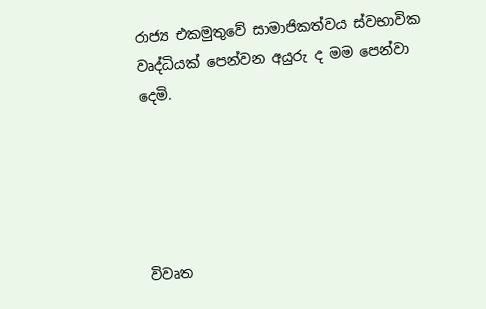රාජ්‍ය එකමුතුවේ සාමාජිකත්වය ස්වභාවික වෘද්ධියක් පෙන්වන අයුරු ද මම පෙන්වා දෙමි.





විවෘත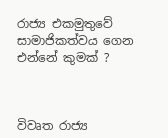රාජ්‍ය එකමුතුවේ සාමාජිකත්වය ගෙන එන්නේ කුමක් ?



විවෘත රාජ්‍ය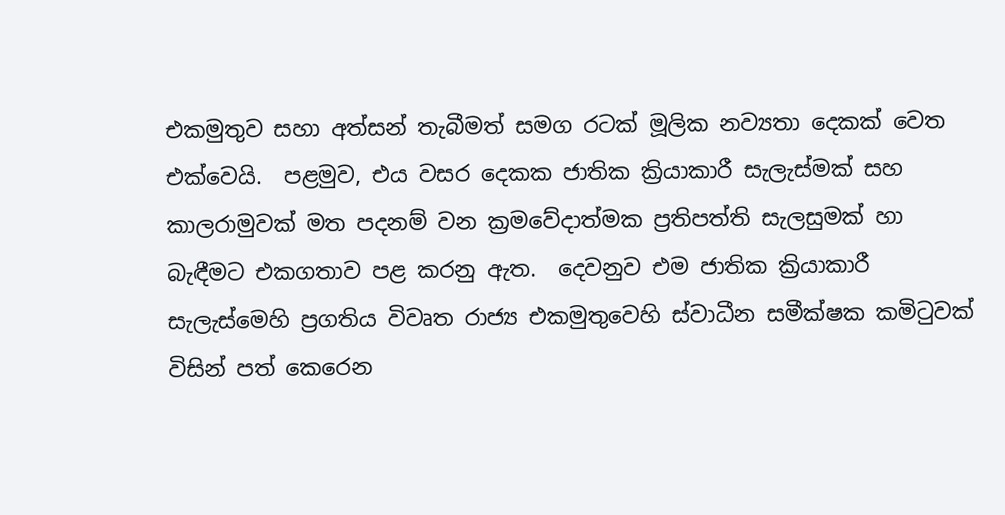එකමුතුව සහා අත්සන් තැබීමත් සමග රටක් මූලික නව්‍යතා දෙකක් වෙත එක්වෙයි.  පළමුව‍, එය වසර දෙකක ජාතික ක්‍රියාකාරී සැලැස්මක් සහ කාලරාමුවක් මත පදනම් වන ක්‍ර‍මවේදාත්මක ප්‍ර‍තිපත්ති සැලසුමක් හා බැඳීමට එකගතාව පළ කරනු ඇත.  දෙවනුව එම ජාතික ක්‍රියාකාරී සැලැස්මෙහි ප්‍ර‍ගතිය විවෘත රාජ්‍ය එකමුතුවෙහි ස්වාධීන සමීක්ෂක කමිටුවක් විසින් පත් කෙරෙන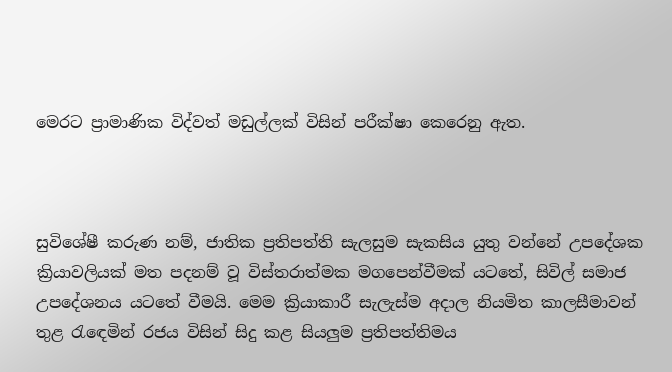මෙරට ප්‍රාමාණික විද්වත් මඩුල්ලක් විසින් පරීක්ෂා කෙරෙනු ඇත.



සුවිශේෂී කරුණ නම්, ජාතික ප්‍ර‍තිපත්ති සැලසුම සැකසිය යුතු වන්නේ උපදේශක ක්‍රියාවලියක් මත පදනම් වූ විස්තරාත්මක මගපෙන්වීමක් යටතේ, සිවිල් සමාජ උපදේශනය යටතේ වීමයි. මෙම ක්‍රියාකාරී සැලැස්ම අදාල නියමිත කාලසීමාවන් තුළ රැඳෙමින් රජය විසින් සිදු කළ සියලුම ප්‍ර‍තිපත්තිමය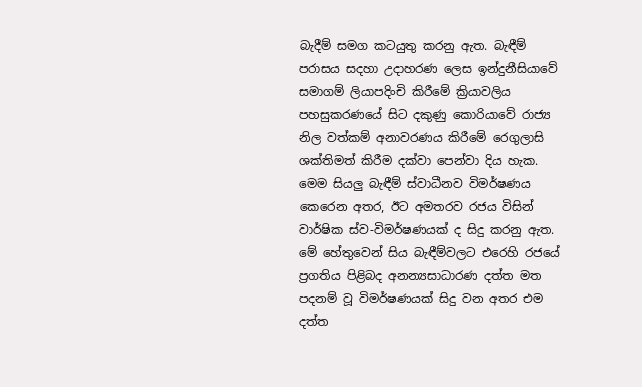බැදීම් සමග කටයුතු කරනු ඇත. බැඳීම් පරාසය සදහා උදාහරණ ලෙස ඉන්දුනීසියාවේ සමාගම් ලියාපදිංචි කිරීමේ ක්‍රියාවලිය පහසුකරණයේ සිට දකුණු කොරියාවේ රාජ්‍ය නිල වත්කම් අනාවරණය කිරීමේ රෙගුලාසි ශක්තිමත් කිරීම දක්වා පෙන්වා දිය හැක. මෙම සියලු බැඳීම් ස්වාධීනව විමර්ෂණය කෙරෙන අතර, ඊට අමතරව රජය විසින් වාර්ෂික ස්ව-විමර්ෂණයක් ද සිදු කරනු ඇත. මේ හේතුවෙන් සිය බැඳීම්වලට එරෙහි රජයේ ප්‍ර‍ගතිය පිළිබද අනන්‍යසාධාරණ දත්ත මත පදනම් වූ විමර්ෂණයක් සිදු වන අතර එම දත්ත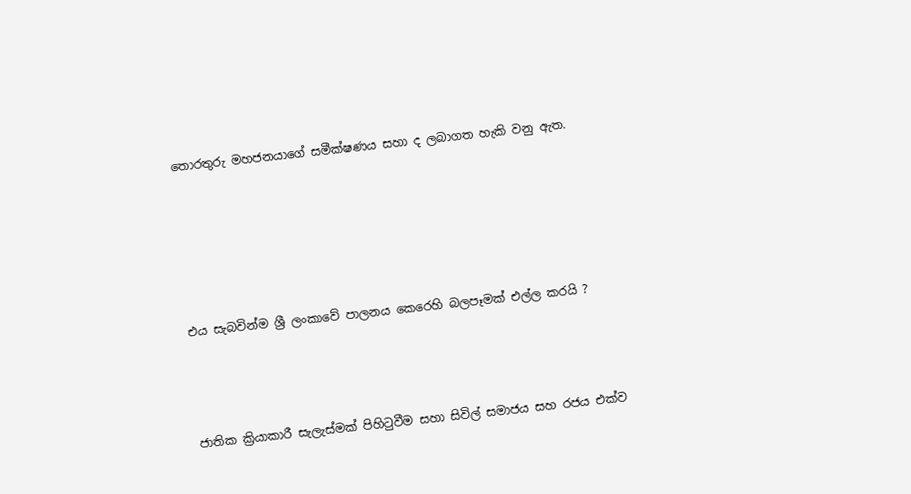තොරතුරු මහජනයාගේ සමීක්ෂණය සහා ද ලබාගත හැකි වනු ඇත.





එය සැබවින්ම ශ්‍රී ලංකාවේ පාලනය කෙරෙහි බලපෑමක් එල්ල කරයි ?



ජාතික ක්‍රියාකාරී සැලැස්මක් පිහිටුවීම සහා සිවිල් සමාජය සහ රජය එක්ව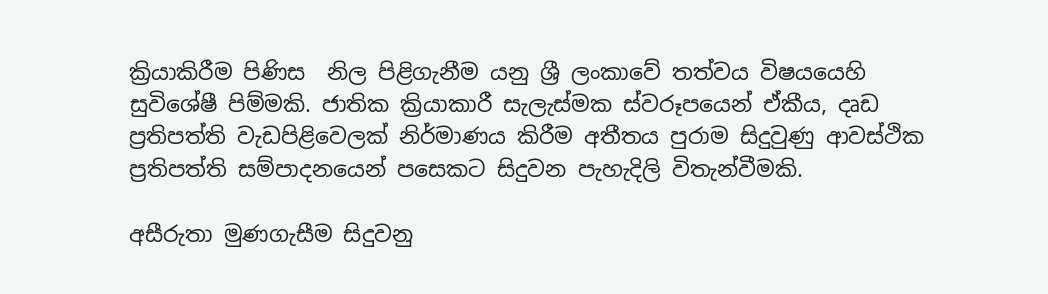ක්‍රියාකිරීම පිණිස  නිල පිළිගැනීම යනු ශ්‍රී ලංකාවේ තත්වය විෂයයෙහි සුවිශේෂී පිම්මකි. ජාතික ක්‍රියාකාරී සැලැස්මක ස්වරූපයෙන් ඒකීය, දෘඩ ප්‍ර‍තිපත්ති වැඩපිළිවෙලක් නිර්මාණය කිරීම අතීතය පුරාම සිදුවුණු ආවස්ථික ප්‍ර‍තිපත්ති සම්පාදනයෙන් පසෙකට සිදුවන පැහැදිලි විතැන්වීමකි.

අසීරුතා මුණගැසීම සිදුවනු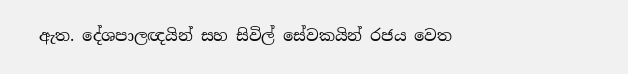ඇත. දේශපාලඥයින් සහ සිවිල් සේවකයින් රජය වෙත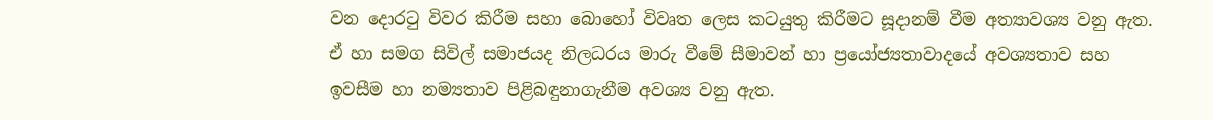වන දොරටු විවර කිරීම සහා බොහෝ විවෘත ලෙස කටයුතු කිරීමට සූදානම් වීම අත්‍යාවශ්‍ය වනු ඇත. ඒ හා සමග සිවිල් සමාජයද නිලධරය මාරු වීමේ සීමාවන් හා ප්‍රයෝජ්‍යතාවාදයේ අවශ්‍යතාව සහ ඉවසීම හා නම්‍යතාව පිළිබඳුනාගැනීම අවශ්‍ය වනු ඇත.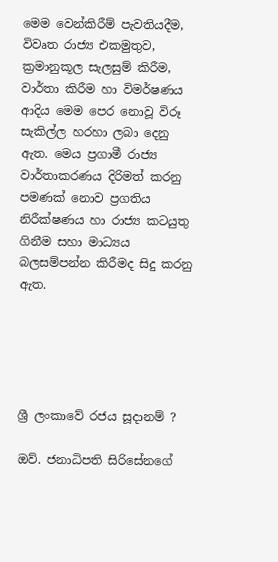මෙම වෙන්කිරීම් පැවතියදීම, විවෘත රාජ්‍ය එකමුතුව, ක්‍ර‍මානුකූල සැලසුම් කිරීම, වාර්තා කිරීම හා විමර්ෂණය ආදිය මෙම පෙර නොවූ විරූ සැකිල්ල හරහා ලබා දෙනු ඇත. මෙය ප්‍ර‍ගාමී රාජ්‍ය වාර්තාකරණය දිරිමත් කරනු පමණක් නොව ප්‍ර‍ගතිය නිරීක්ෂණය හා රාජ්‍ය කටයුතු ගිනීම සහා මාධ්‍යය බලසම්පන්න කිරීමද සිදු කරනු ඇත.





ශ්‍රී ලංකාවේ රජය සූදානම් ?

ඔව්. ජනාධිපති සිරිසේනගේ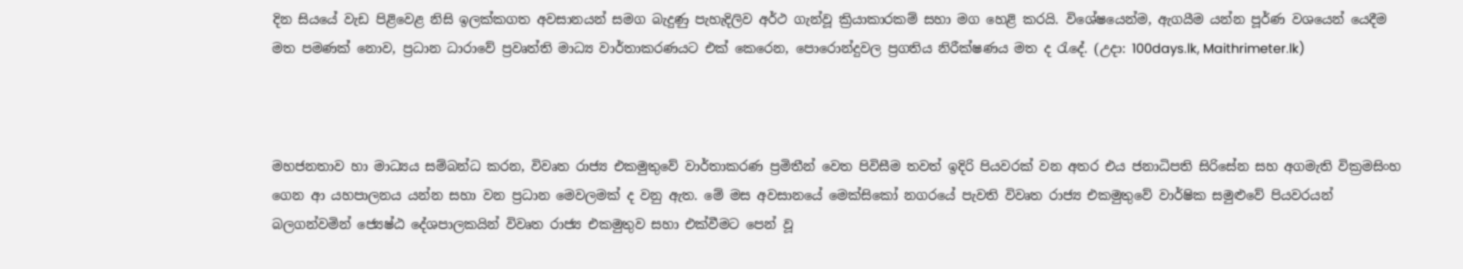දින සියයේ වැඩ පිළිවෙළ නිසි ඉලක්කගත අවසානයන් සමග බැදුණු පැහැදිලිව අර්ථ ගැන්වූ ක්‍රියාකාරකම් සහා මග හෙළි කරයි. විශේෂයෙන්ම, ඇගයීම යන්න පූර්ණ වශයෙන් යෙදීම මත පමණක් නොව, ප්‍ර‍ධාන ධාරාවේ ප්‍ර‍වෘත්ති මාධ්‍ය වාර්තාකරණයට එක් කෙරෙන, පොරොන්දුවල ප්‍ර‍ගතිය නිරීක්ෂණය මත ද රැදේ. (උදා: 100days.lk, Maithrimeter.lk)



මහජනතාව හා මාධ්‍යය සම්බන්ධ කරන, විවෘත රාජ්‍ය එකමුතුවේ වාර්තාකරණ ප්‍ර‍මිතීන් වෙත පිවිසීම තවත් ඉදිරි පියවරක් වන අතර එය ජනාධිපති සිරිසේන සහ අගමැති වික්‍ර‍මසිංහ ගෙන ආ යහපාලනය යන්න සහා වන ප්‍ර‍ධාන මෙවලමක් ද වනු ඇත. මේ මස අවසානයේ මෙක්සිකෝ නගරයේ පැවති විවෘත රාජ්‍ය එකමුතුවේ වාර්ෂික සමුළුවේ පියවරයන් බලගන්වමින් ජ්‍යෙෂ්ඨ දේශපාලකයින් විවෘත රාජ්‍ය එකමුතුව සහා එක්වීමට පෙන් වූ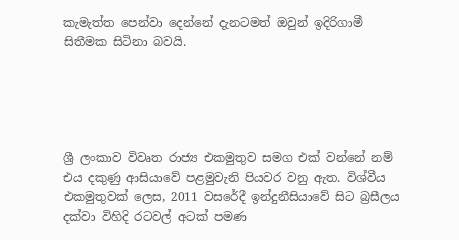කැමැත්ත පෙන්වා දෙන්නේ දැනටමත් ඔවුන් ඉදිරිගාමී සිතීමක සිටිනා බවයි.





ශ්‍රී ලංකාව විවෘත රාජ්‍ය එකමුතුව සමග එක් වන්නේ නම් එය දකුණු ආසියාවේ පළමුවැනි පියවර වනු ඇත. විශ්වීය එකමුතුවක් ලෙස, 2011 වසරේදී ඉන්දුනීසියාවේ සිට බ්‍ර‍සීලය දක්වා විහිදි රටවල් අටක් පමණ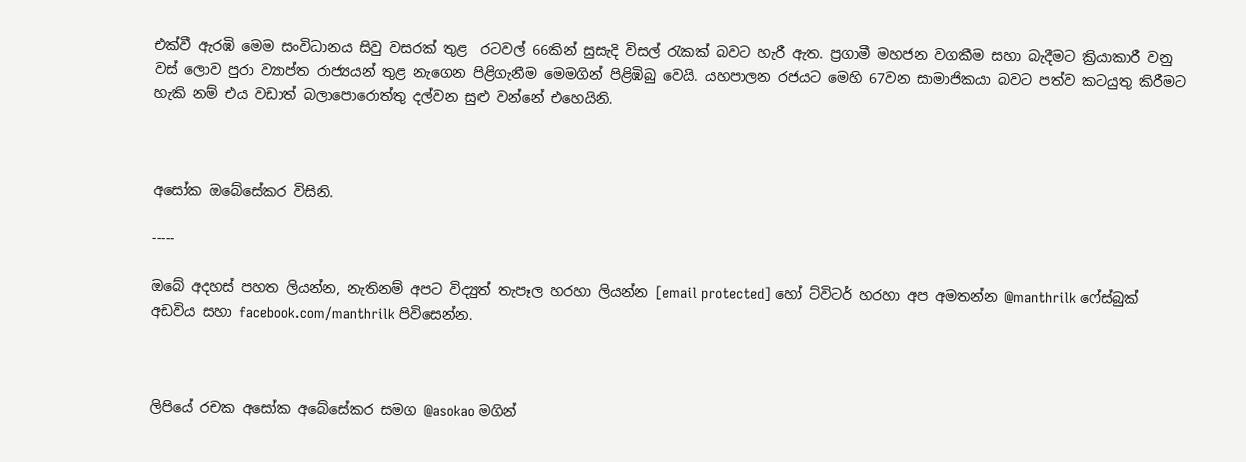එක්වී ඇරඹි මෙම සංවිධානය සිවු වසරක් තුළ  රටවල් 66කින් සුසැදි විසල් රැකක් බවට හැරී ඇත. ප්‍ර‍ගාමී මහජන වගකීම සහා බැදීමට ක්‍රියාකාරී වනු වස් ලොව පුරා ව්‍යාප්ත රාජ්‍යයන් තුළ නැගෙන පිළිගැනීම මෙමගින් පිළිඹිබු වෙයි. යහපාලන රජයට මෙහි 67වන සාමාජිකයා බවට පත්ව කටයුතු කිරීමට හැකි නම් එය වඩාත් බලාපොරොත්තු දල්වන සුළු වන්නේ එහෙයිනි.



අසෝක ඔබේසේකර විසිනි.

-----

ඔබේ අදහස් පහත ලියන්න, නැතිනම් අපට විද්‍යුත් තැපෑල හරහා ලියන්න [email protected] හෝ ට්විටර් හරහා අප අමතන්න @manthrilk ෆේස්බුක් අඩවිය සහා facebook.com/manthrilk පිවිසෙන්න.



ලිපියේ රචක අසෝක අබේසේකර සමග @asokao මගින්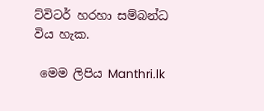ට්විටර් හරහා සම්බන්ධ විය හැක.

 මෙම ලිපිය Manthri.lk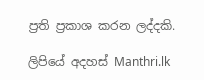ප්‍ර‍ති ප්‍ර‍කාශ කරන ලද්දකි.

ලිපියේ අදහස් Manthri.lk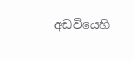අඩවියෙහි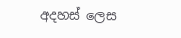අදහස් ලෙස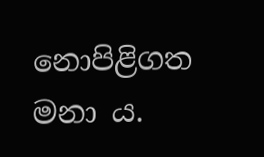නොපිළිගත මනා ය.